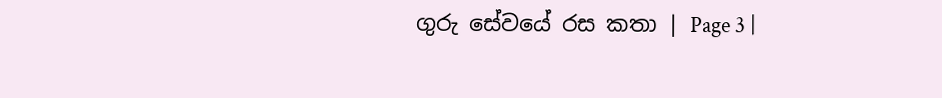ගුරු සේවයේ රස කතා | Page 3 |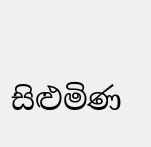සිළුමිණ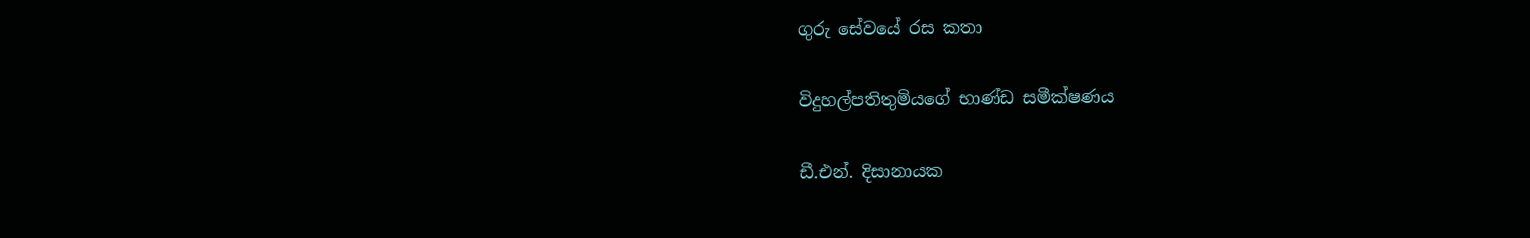ගුරු සේවයේ රස කතා

විදුහල්පතිතුමියගේ භාණ්ඩ සමීක්ෂණය

ඩී.එන්. දිසානායක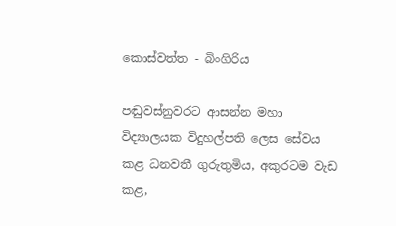කොස්වත්ත - බිංගිරිය

පඬුවස්නුවරට ආසන්න මහා විද්‍යාලයක විදුහල්පති ලෙස සේවය කළ ධනවතී ගුරුතුමිය, අකුරටම වැඩ කළ,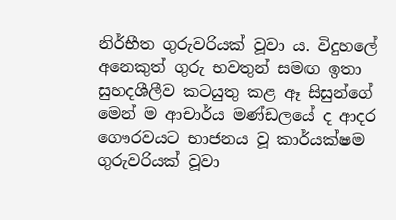නිර්භීත ගුරුවරියක් වූවා ය. විදුහලේ අනෙකුත් ගුරු භවතුන් සමඟ ඉතා සුහදශීලීව කටයුතු කළ ඈ සිසුන්ගේ මෙන් ම ආචාර්ය මණ්ඩලයේ ද ආදර ගෞරවයට භාජනය වූ කාර්යක්ෂම ගුරුවරියක් වූවා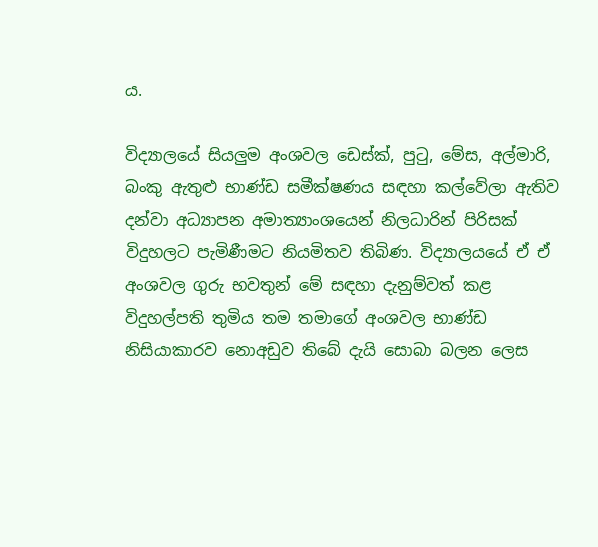ය.

විද්‍යාලයේ සියලුම අංශවල ඩෙස්ක්, පුටු, මේස, අල්මාරි, බංකු ඇතුළු භාණ්ඩ සමීක්ෂණය සඳහා කල්වේලා ඇතිව දන්වා අධ්‍යාපන අමාත්‍යාංශයෙන් නිලධාරින් පිරිසක් විදුහලට පැමිණීමට නියමිතව තිබිණ. විද්‍යාලයයේ ඒ ඒ අංශවල ගුරු භවතුන් මේ සඳහා දැනුම්වත් කළ විදුහල්පති තුමිය තම තමාගේ අංශවල භාණ්ඩ නිසියාකාරව නොඅඩුව තිබේ දැයි සොබා බලන ලෙස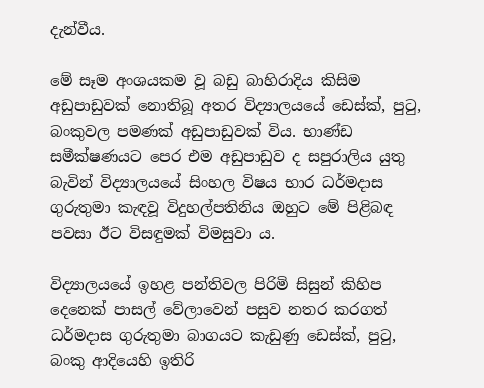දැන්වීය.

මේ සෑම අංශයකම වූ බඩු බාහිරාදිය කිසිම අඩුපාඩුවක් නොතිබූ අතර විද්‍යාලයයේ ඩෙස්ක්, පුටු, බංකුවල පමණක් අඩුපාඩුවක් විය. භාණ්ඩ සමීක්ෂණයට පෙර එම අඩුපාඩුව ද සපුරාලිය යුතු බැවින් විද්‍යාලයයේ සිංහල විෂය භාර ධර්මදාස ගුරුතුමා කැඳවූ විදුහල්පතිනිය ඔහුට මේ පිළිබඳ පවසා ඊට විසඳුමක් විමසුවා ය.

විද්‍යාලයයේ ඉහළ පන්තිවල පිරිමි සිසුන් කිහිප දෙනෙක් පාසල් වේලාවෙන් පසුව නතර කරගත් ධර්මදාස ගුරුතුමා බාගයට කැඩුණු ඩෙස්ක්, පුටු, බංකු ආදියෙහි ඉතිරි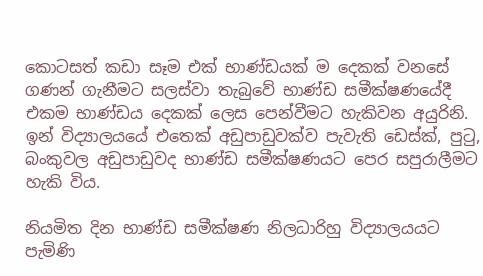කොටසත් කඩා සෑම එක් භාණ්ඩයක් ම දෙකක් වනසේ ගණන් ගැනීමට සලස්වා තැබුවේ භාණ්ඩ සමීක්ෂණයේදී එකම භාණ්ඩය දෙකක් ලෙස පෙන්වීමට හැකිවන අයුරිනි. ඉන් විද්‍යාලයයේ එතෙක් අඩුපාඩුවක්ව පැවැති ඩෙස්ක්, පුටු, බංකුවල අඩුපාඩුවද භාණ්ඩ සමීක්ෂණයට පෙර සපුරාලීමට හැකි විය.

නියමිත දින භාණ්ඩ සමීක්ෂණ නිලධාරිහු විද්‍යාලයයට පැමිණි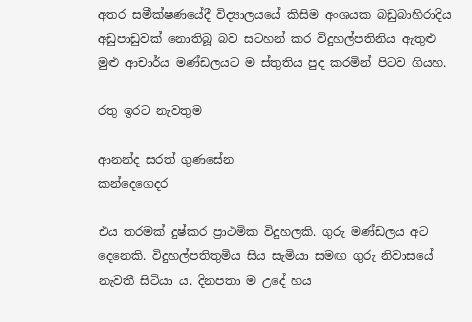අතර සමීක්ෂණයේදී විද්‍යාලයයේ කිසිම අංශයක බඩුබාහිරාදිය අඩුපාඩුවක් නොතිබූ බව සටහන් කර විදුහල්පතිනිය ඇතුළු මුළු ආචාර්ය මණ්ඩලයට ම ස්තුතිය පුද කරමින් පිටව ගියහ.

රතු ඉරට නැවතුම

ආනන්ද සරත් ගුණසේන
කන්දෙගෙදර

එය තරමක් දුෂ්කර ප්‍රාථමික විදුහලකි. ගුරු මණ්ඩලය අට දෙනෙකි‍. විදුහල්පතිතුමිය සිය සැමියා සමඟ ගුරු නිවාසයේ නැවතී සිටියා ය. දිනපතා ම උදේ හය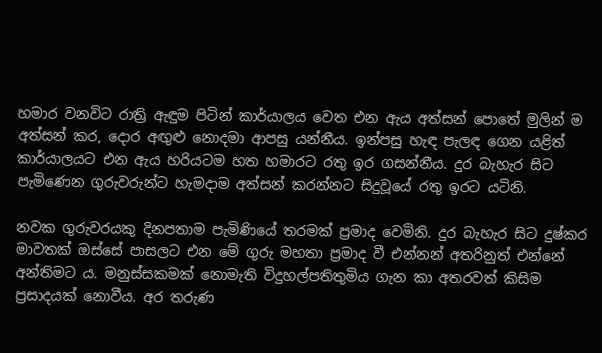හමාර වනවිට රාත්‍රි ඇඳුම පිටින් කාර්යාලය වෙත එන ඇය අත්සන් පොතේ මුලින් ම අත්සන් කර, දොර අඟුළු නොදමා ආපසු යන්නීය. ඉන්පසු හැඳ පැලඳ ගෙන යළිත් කාර්යාලයට එන ඇය හරියටම හත හමාරට‍ රතු ඉර ගසන්නීය. දුර බැහැර සිට පැමිණෙන ගුරුවරුන්ට හැමදාම අත්සන් කරන්නට සිදුවූයේ රතු ඉරට යටිනි.

නවක ගුරුවරයකු දිනපතාම පැමිණියේ තරමක් ප්‍රමාද වෙමිනි. දුර බැහැර සිට දුෂ්කර මාවතක් ඔස්සේ පාසලට එන මේ ගුරු මහතා ප්‍රමාද වී එන්නන් අතරිනුත් එ‍න්නේ අන්තිමට ය. මනුස්සකමක් නොමැති විදුහල්පතිතුමිය ගැන කා අතරවත් කිසිම ප්‍රසාදයක් නොවීය. අර තරුණ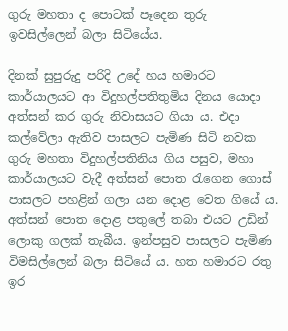ගුරු මහතා ද පොටක් පෑදෙන තුරු ඉවසිල්ලෙන් බලා සිටි‍යේය.

දිනක් සුපුරුදු පරිදි උදේ හය හමාරට කාර්යාලයට ආ විදුහල්පතිතුමිය දිනය යොදා අත්සන් කර ගුරු නිවාසයට ගියා ය. එදා කල්වේලා ඇතිව පාසලට පැමිණ සිටි නවක ගුරු මහතා විදුහල්පතිනිය ගිය පසුව, මහා කාර්යාලයට වැදී අත්සන් පොත රැගෙන ගොස් පාසලට පහළින් ගලා යන දොළ වෙත ගියේ ය. අත්සන් පොත දොළ පතුලේ තබා එයට ‍උඩින් ලොකු ගලක් තැබීය. ඉන්පසුව පාසලට පැමිණ විමසිල්ලෙන් බලා සිටියේ ය. හත හමාරට රතු ඉර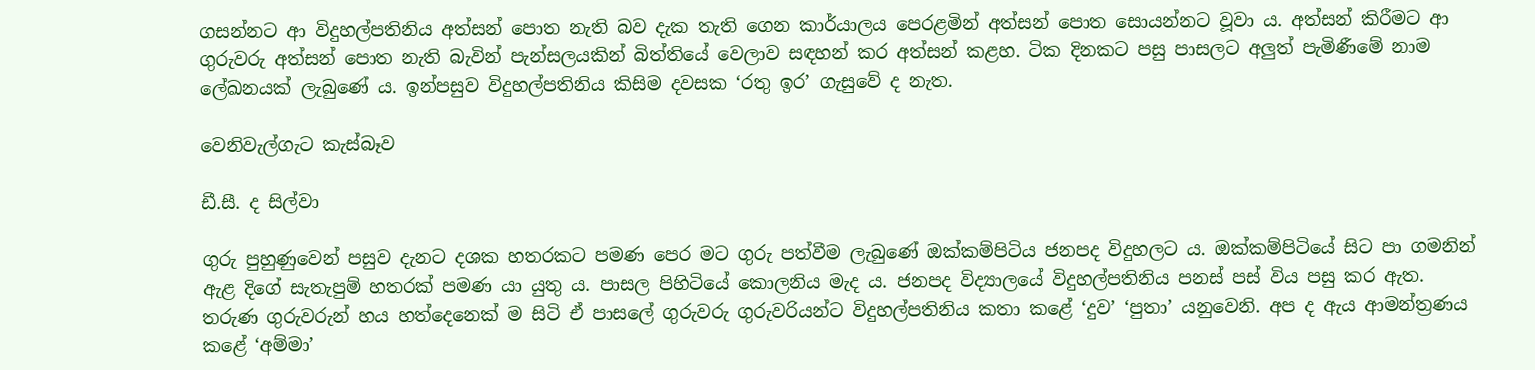ගසන්නට ආ විදුහල්පතිනිය අත්සන් පොත නැති බව දැක තැති ගෙන කාර්යාලය පෙරළමින් අත්සන් පොත සොයන්නට වූවා ය. අත්සන් කිරීමට ආ ගුරුවරු අත්සන් පොත නැති බැවින් පැන්සලයකින් බිත්තියේ වෙලාව සඳහන් කර අත්සන් කළහ. ටික දිනකට පසු පාසලට අලුත් පැමිණීමේ නාම ලේඛනයක් ලැබුණේ ය. ඉන්පසුව විදුහල්පතිනිය කිසිම දවසක ‘රතු ඉර’ ගැසුවේ ද නැත‍.

වෙනිවැල්ගැට කැස්බෑව

ඩී.සී. ද සිල්වා

ගුරු පුහුණුවෙන් පසුව දැනට දශක හතරකට පමණ පෙර මට ගුරු පත්වීම ලැබුණේ ඔක්කම්පිටිය ජනපද විදුහලට ය. ඔක්කම්පිටියේ සිට පා ගමනින් ඇළ දිගේ සැතැපුම් හතරක් පමණ යා යුතු ය. පාසල පිහිටියේ කොලනිය මැද ය. ජනපද විද්‍යාලයේ විදුහල්පතිනිය පනස් පස් විය පසු කර ඇත. තරුණ ගුරුවරුන් හය හත්දෙනෙක් ම සිටි ඒ පාසලේ ගුරුවරු ගුරුවරියන්ට විදුහල්පතිනිය කතා කළේ ‘දුව’ ‘පුතා’ යනුවෙනි. අප ද ඇය ආමන්ත්‍රණය කළේ ‘අම්මා’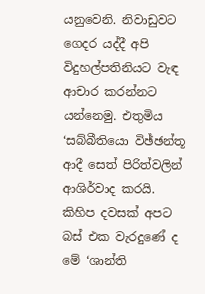යනුවෙනි. නිවාඩුවට ගෙදර යද්දී අපි විදුහල්පතිනියට වැඳ ආචාර කරන්නට යන්නෙමු. එතුමිය ‘සබ්බීතියො විඡ්ඡන්තූ ආදී සෙත් පිරිත්වලින් ආශිර්වාද කරයි. කිහිප ‍දවසක් අපට බස් එක වැරදුණේ ද මේ ‘ශාන්ති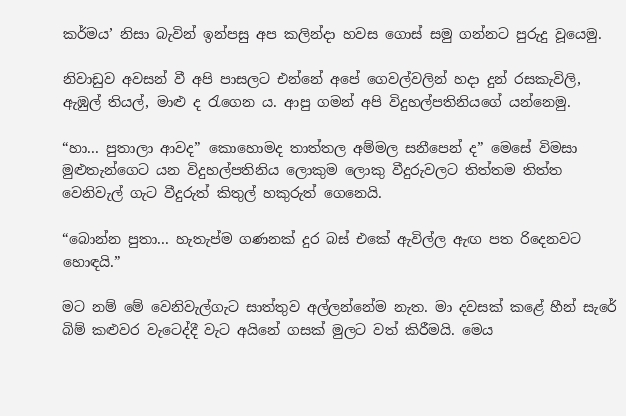කර්මය’ නිසා බැවින් ඉන්පසු අප කලින්දා හවස ගොස් සමු ගන්නට පුරුදු වූයෙමු.

නිවාඩුව අවසන් වී අපි පාසලට එන්නේ අපේ ගෙවල්වලින් හදා දුන් රසකැවිලි, ඇඹුල් තියල්, මාළු ද රැගෙන ය. ආපු ගමන් අපි විදුහල්පතිනියගේ යන්නෙමු.

“හා... පුතාලා ආවද” කොහොමද තාත්තල අම්මල සනීපෙන් ද” මෙසේ විමසා මුළුතැන්ගෙට යන විදුහල්පතිනිය ලොකුම ලොකු වීදුරුවලට තිත්තම තිත්ත වෙනිවැල් ගැට වීදුරුත් කිතුල් හකුරුත් ගෙනෙයි.

“බොන්න පුතා... හැතැප්ම ගණනක් දුර බස් එකේ ඇවිල්ල ඇඟ පත රිදෙනවට හොඳයි.”

මට නම් මේ වෙනිවැල්ගැට සාත්තුව අල්ලන්නේම නැත. මා දවසක් කළේ හීන් සැරේ බිම් කළුවර වැටෙද්දී වැට අයිනේ ගසක් මුලට වත් කිරීමයි. මෙය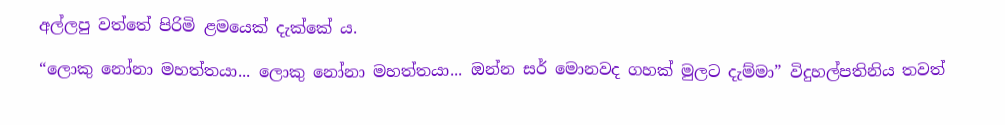අල්ලපු වත්තේ පිරිමි ළමයෙක් දැක්කේ ය.

“ලොකු නෝනා මහත්තයා... ලොකු නෝනා මහත්තයා... ඔන්න සර් මොනවද ගහක් මුලට දැම්මා” විදුහල්පතිනිය තවත්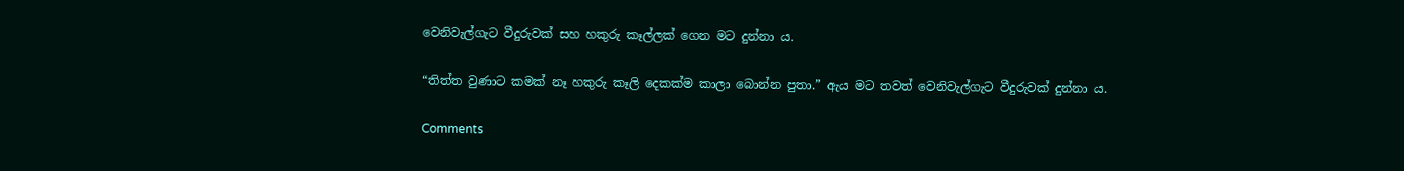වෙනිවැල්ගැට වීදුරුවක් සහ හකුරු කෑල්ලක් ගෙන මට දුන්නා ය.

“තිත්ත වුණාට කමක් නෑ හකුරු කෑලි දෙකක්ම කාලා බොන්න පුතා.” ඇය මට තවත් වෙනිවැල්ගැට වීදුරුවක් දුන්නා ය.

Comments